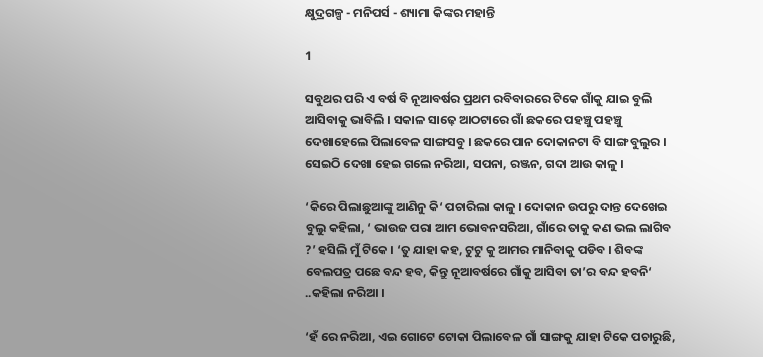କ୍ଷୁଦ୍ରଗଳ୍ପ - ମନିପର୍ସ - ଶ୍ୟାମା କିଙ୍କର ମହାନ୍ତି

1

ସବୁଥର ପରି ଏ ବର୍ଷ ବି ନୂଆବର୍ଷର ପ୍ରଥମ ରବିବାରରେ ଟିକେ ଗାଁକୁ ଯାଇ ବୁଲି ଆସିବାକୁ ଭାବିଲି । ସକାଳ ସାଢ଼େ ଆଠଟାରେ ଗାଁ ଛକରେ ପହଞ୍ଚୁ ପହଞ୍ଚୁ ଦେଖାହେଲେ ପିଲାବେଳ ସାଙ୍ଗସବୁ । ଛକରେ ପାନ ଦୋକାନଟା ବି ସାଙ୍ଗ ବୁଲୁର । ସେଇଠି ଦେଖା ହେଇ ଗଲେ ନରିଆ, ସପନା, ରଞ୍ଜନ, ଗଦା ଆଉ କାଳୁ ।

‘କିରେ ପିଲାଛୁଆଙ୍କୁ ଆଣିନୁ କି‘ ପଚାରିଲା କାଳୁ । ଦୋକାନ ଉପରୁ ଦାନ୍ତ ଦେଖେଇ ବୁଲୁ କହିଲା, ‘ ଭାଉଜ ପରା ଆମ ଭୋବନସରିଆ, ଗାଁରେ ତାକୁ କଣ ଭଲ ଲାଗିବ ?’ ହସିଲି ମୁଁ ଟିକେ । ‘ତୁ ଯାହା କହ, ଟୁଟୁ କୁ ଆମର ମାନିବାକୁ ପଡିବ । ଶିବଙ୍କ ବେଲପତ୍ର ପଛେ ବନ୍ଦ ହବ, କିନ୍ତୁ ନୂଆବର୍ଷରେ ଗାଁକୁ ଆସିବା ତା’ର ବନ୍ଦ ହବନି‘ ..କହିଲା ନରିଆ ।

‘ହଁ ରେ ନରିଆ, ଏଇ ଗୋଟେ ଟୋକା ପିଲାବେଳ ଗାଁ ସାଙ୍ଗକୁ ଯାହା ଟିକେ ପଚାରୁଛି,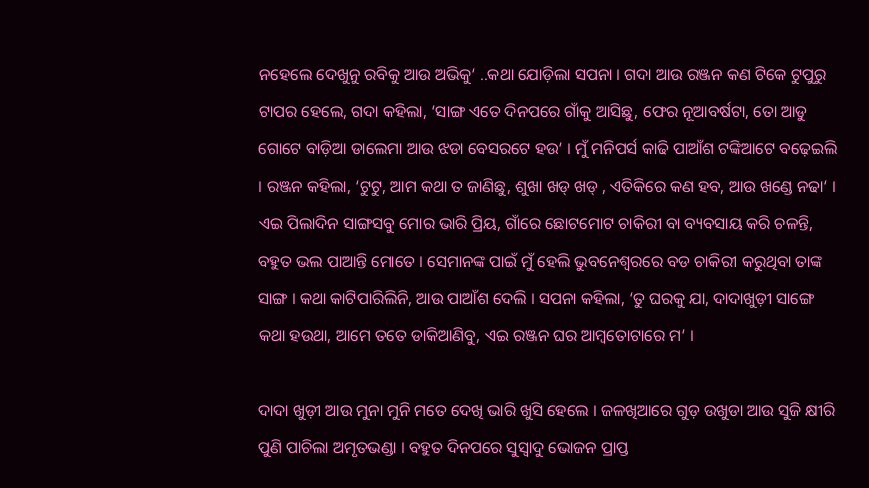ନହେଲେ ଦେଖୁନୁ ରବିକୁ ଆଉ ଅଭିକୁ‘ ..କଥା ଯୋଡ଼ିଲା ସପନା । ଗଦା ଆଉ ରଞ୍ଜନ କଣ ଟିକେ ଟୁପୁରୁ ଟାପର ହେଲେ, ଗଦା କହିଲା, ‘ସାଙ୍ଗ ଏତେ ଦିନପରେ ଗାଁକୁ ଆସିଛୁ, ଫେର ନୂଆବର୍ଷଟା, ତୋ ଆଡୁ ଗୋଟେ ବାଡ଼ିଆ ଡାଲେମା ଆଉ ଝଡା ବେସରଟେ ହଉ‘ । ମୁଁ ମନିପର୍ସ କାଢି ପାଆଁଶ ଟଙ୍କିଆଟେ ବଢ଼େଇଲି । ରଞ୍ଜନ କହିଲା, ‘ଟୁଟୁ, ଆମ କଥା ତ ଜାଣିଛୁ, ଶୁଖା ଖଡ୍ ଖଡ୍ , ଏତିକିରେ କଣ ହବ, ଆଉ ଖଣ୍ଡେ ନଢା‘ । ଏଇ ପିଲାଦିନ ସାଙ୍ଗସବୁ ମୋର ଭାରି ପ୍ରିୟ, ଗାଁରେ ଛୋଟମୋଟ ଚାକିରୀ ବା ବ୍ୟବସାୟ କରି ଚଳନ୍ତି, ବହୁତ ଭଲ ପାଆନ୍ତି ମୋତେ । ସେମାନଙ୍କ ପାଇଁ ମୁଁ ହେଲି ଭୁବନେଶ୍ୱରରେ ବଡ ଚାକିରୀ କରୁଥିବା ତାଙ୍କ ସାଙ୍ଗ । କଥା କାଟିପାରିଲିନି, ଆଉ ପାଆଁଶ ଦେଲି । ସପନା କହିଲା, ‘ତୁ ଘରକୁ ଯା, ଦାଦାଖୁଡ଼ୀ ସାଙ୍ଗେ କଥା ହଉଥା, ଆମେ ତତେ ଡାକିଆଣିବୁ, ଏଇ ରଞ୍ଜନ ଘର ଆମ୍ବତୋଟାରେ ମ‘ ।

ଦାଦା ଖୁଡ଼ୀ ଆଉ ମୁନା ମୁନି ମତେ ଦେଖି ଭାରି ଖୁସି ହେଲେ । ଜଳଖିଆରେ ଗୁଡ଼ ଉଖୁଡା ଆଉ ସୁଜି କ୍ଷୀରି ପୁଣି ପାଚିଲା ଅମୃତଭଣ୍ଡା । ବହୁତ ଦିନପରେ ସୁସ୍ୱାଦୁ ଭୋଜନ ପ୍ରାପ୍ତ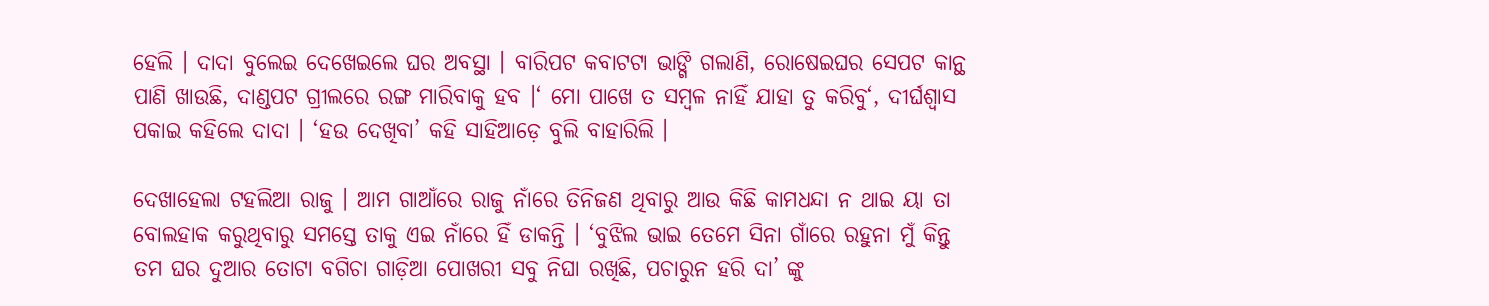ହେଲି । ଦାଦା ବୁଲେଇ ଦେଖେଇଲେ ଘର ଅବସ୍ଥା । ବାରିପଟ କବାଟଟା ଭାଙ୍ଗି ଗଲାଣି, ରୋଷେଇଘର ସେପଟ କାନ୍ଥ ପାଣି ଖାଉଛି, ଦାଣ୍ଡପଟ ଗ୍ରୀଲରେ ରଙ୍ଗ ମାରିବାକୁ ହବ ।‘ ମୋ ପାଖେ ତ ସମ୍ବଳ ନାହିଁ ଯାହା ତୁ କରିବୁ‘, ଦୀର୍ଘଶ୍ଵାସ ପକାଇ କହିଲେ ଦାଦା । ‘ହଉ ଦେଖିବା’ କହି ସାହିଆଡ଼େ ବୁଲି ବାହାରିଲି ।

ଦେଖାହେଲା ଟହଲିଆ ରାଜୁ । ଆମ ଗାଆଁରେ ରାଜୁ ନାଁରେ ତିନିଜଣ ଥିବାରୁ ଆଉ କିଛି କାମଧନ୍ଦା ନ ଥାଇ ୟା ତା ବୋଲହାକ କରୁଥିବାରୁ ସମସ୍ତେ ତାକୁ ଏଇ ନାଁରେ ହିଁ ଡାକନ୍ତି । ‘ବୁଝିଲ ଭାଇ ତେମେ ସିନା ଗାଁରେ ରହୁନା ମୁଁ କିନ୍ତୁ ତମ ଘର ଦୁଆର ତୋଟା ବଗିଚା ଗାଡ଼ିଆ ପୋଖରୀ ସବୁ ନିଘା ରଖିଛି, ପଚାରୁନ ହରି ଦା’ ଙ୍କୁ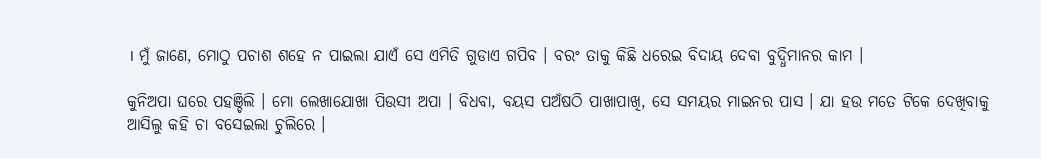। ମୁଁ ଜାଣେ, ମୋଠୁ ପଚାଶ ଶହେ ନ ପାଇଲା ଯାଏଁ ସେ ଏମିତି ଗୁଡାଏ ଗପିବ । ବରଂ ତାକୁ କିଛି ଧରେଇ ବିଦାୟ ଦେବା ବୁଦ୍ଧିମାନର କାମ ।

କୁନିଅପା ଘରେ ପହଞ୍ଚିଲି । ମୋ ଲେଖାଯୋଖା ପିଉସୀ ଅପା । ବିଧବା, ବୟସ ପଅଁଷଠି ପାଖାପାଖି, ସେ ସମୟର ମାଇନର ପାସ । ଯା ହଉ ମତେ ଟିକେ ଦେଖିବାକୁ ଆସିଲୁ କହି ଚା ବସେଇଲା ଚୁଲିରେ ।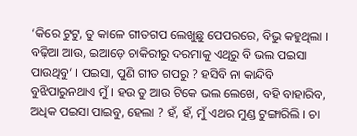‘କିରେ ଟୁଟୁ, ତୁ କାଳେ ଗୀତଗପ ଲେଖୁଛୁ ପେପରରେ, ବିଭୁ କହୁଥିଲା । ବଢ଼ିଆ ଆଉ, ଇଆଡ଼େ ଚାକିରୀରୁ ଦରମାକୁ ଏଥିରୁ ବି ଭଲ ପଇସା ପାଉଥିବୁ‘ । ପଇସା, ପୁଣି ଗୀତ ଗପରୁ ? ହସିବି ନା କାନ୍ଦିବି ବୁଝିପାରୁନଥାଏ ମୁଁ । ହଉ ତୁ ଆଉ ଟିକେ ଭଲ ଲେଖେ, ବହି ବାହାରିବ, ଅଧିକ ପଇସା ପାଇବୁ, ହେଲା ? ହଁ, ହଁ, ମୁଁ ଏଥର ମୁଣ୍ଡ ଟୁଙ୍ଗାରିଲି । ଚା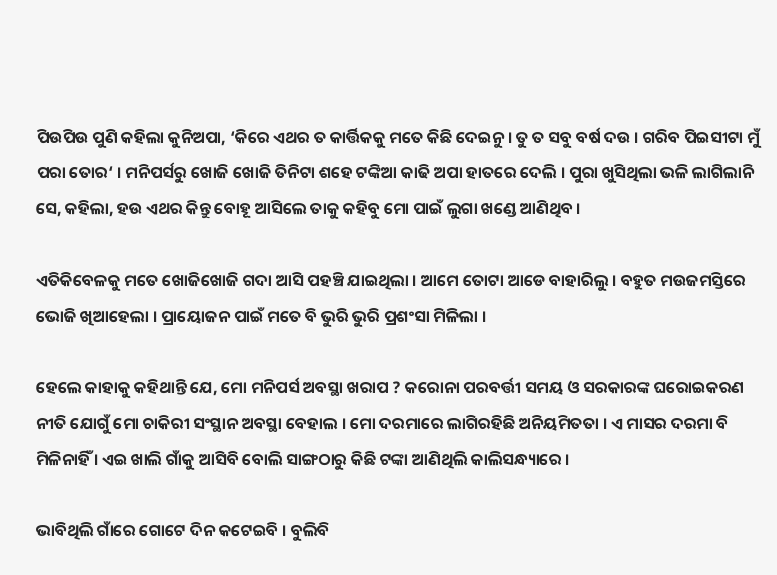ପିଉପିଉ ପୁଣି କହିଲା କୁନିଅପା, ‘କିରେ ଏଥର ତ କାର୍ତ୍ତିକକୁ ମତେ କିଛି ଦେଇନୁ । ତୁ ତ ସବୁ ବର୍ଷ ଦଉ । ଗରିବ ପିଇସୀଟା ମୁଁ ପରା ତୋର‘ । ମନିପର୍ସରୁ ଖୋଜି ଖୋଜି ତିନିଟା ଶହେ ଟଙ୍କିଆ କାଢି ଅପା ହାତରେ ଦେଲି । ପୁରା ଖୁସିଥିଲା ଭଳି ଲାଗିଲାନି ସେ, କହିଲା, ହଉ ଏଥର କିନ୍ତୁ ବୋହୂ ଆସିଲେ ତାକୁ କହିବୁ ମୋ ପାଇଁ ଲୁଗା ଖଣ୍ଡେ ଆଣିଥିବ ।

ଏତିକିବେଳକୁ ମତେ ଖୋଜିଖୋଜି ଗଦା ଆସି ପହଞ୍ଚି ଯାଇଥିଲା । ଆମେ ତୋଟା ଆଡେ ବାହାରିଲୁ । ବହୁତ ମଉଜମସ୍ତିରେ ଭୋଜି ଖିଆହେଲା । ପ୍ରାୟୋଜନ ପାଇଁ ମତେ ବି ଭୁରି ଭୁରି ପ୍ରଶଂସା ମିଳିଲା ।

ହେଲେ କାହାକୁ କହିଥାନ୍ତି ଯେ, ମୋ ମନିପର୍ସ ଅବସ୍ଥା ଖରାପ ? କରୋନା ପରବର୍ତ୍ତୀ ସମୟ ଓ ସରକାରଙ୍କ ଘରୋଇକରଣ ନୀତି ଯୋଗୁଁ ମୋ ଚାକିରୀ ସଂସ୍ଥାନ ଅବସ୍ଥା ବେହାଲ । ମୋ ଦରମାରେ ଲାଗିରହିଛି ଅନିୟମିତତା । ଏ ମାସର ଦରମା ବି ମିଳିନାହିଁ । ଏଇ ଖାଲି ଗାଁକୁ ଆସିବି ବୋଲି ସାଙ୍ଗଠାରୁ କିଛି ଟଙ୍କା ଆଣିଥିଲି କାଲିସନ୍ଧ୍ୟାରେ ।

ଭାବିଥିଲି ଗାଁରେ ଗୋଟେ ଦିନ କଟେଇବି । ବୁଲିବି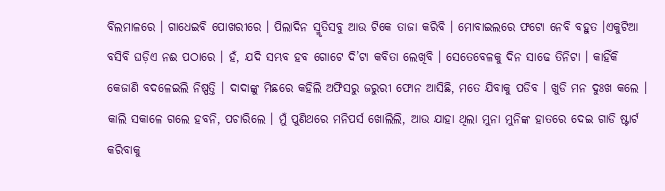ବିଲମାଳରେ । ଗାଧେଇବି ପୋଖରୀରେ । ପିଲାଦିନ ସ୍ମୃତିସବୁ ଆଉ ଟିକେ ତାଜା କରିବି । ମୋବାଇଲରେ ଫଟୋ ନେବି ବହୁତ ।ଏକୁଟିଆ ବସିବି ଘଡ଼ିଏ ନଈ ପଠାରେ । ହଁ, ଯଦି ସମ୍ଭବ ହବ ଗୋଟେ ଦି’ଟା କବିତା ଲେଖିବି । ସେତେବେଳକୁ ଦିନ ସାଢେ ତିନିଟା । କାହିଁକି କେଜାଣି ବଦଳେଇଲି ନିଷ୍ପତ୍ତି । ଦାଦାଙ୍କୁ ମିଛରେ କହିଲି ଅଫିସରୁ ଜରୁରୀ ଫୋନ ଆସିଛି, ମତେ ଯିବାକୁ ପଡିବ । ଖୁଡି ମନ ଦୁଃଖ କଲେ । କାଲି ସକାଳେ ଗଲେ ହବନି, ପଚାରିଲେ । ମୁଁ ପୁଣିଥରେ ମନିପର୍ସ ଖୋଲିଲି, ଆଉ ଯାହା ଥିଲା ମୁନା ମୁନିଙ୍କ ହାତରେ ଦେଇ ଗାଡି ଷ୍ଟାର୍ଟ କରିବାକୁ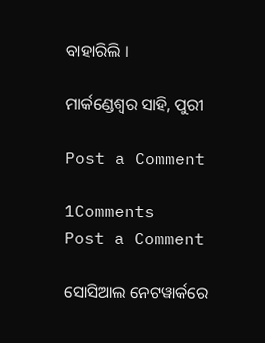ବାହାରିଲି ।

ମାର୍କଣ୍ଡେଶ୍ଵର ସାହି, ପୁରୀ

Post a Comment

1Comments
Post a Comment

ସୋସିଆଲ ନେଟୱାର୍କରେ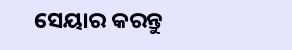ସେୟାର କରନ୍ତୁ